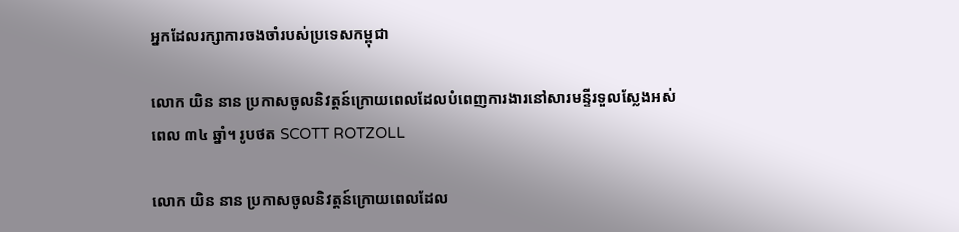អ្នកដែលរក្សាការចងចាំរបស់ប្រទេសកម្ពុជា

លោក យិន នាន ប្រកាសចូលនិវត្តន៍ក្រោយពេលដែលបំពេញការងារនៅសារមន្ទីរទួលស្លែងអស់ពេល ៣៤ ឆ្នាំ។ រូបថត SCOTT ROTZOLL

លោក យិន នាន ប្រកាសចូលនិវត្តន៍ក្រោយពេលដែល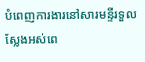បំពេញការងារនៅសារមន្ទីរទួលស្លែងអស់ពេ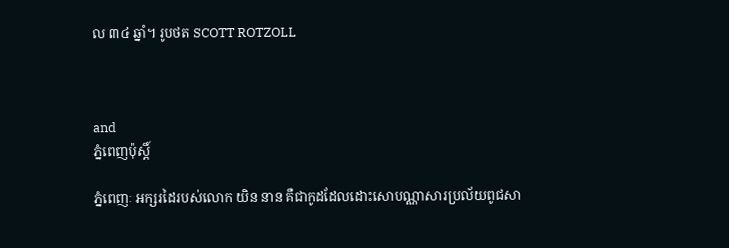ល ៣៤ ឆ្នាំ។ រូបថត SCOTT ROTZOLL



and
ភ្នំពេញប៉ុស្តិ៍

ភ្នំពេញៈ អក្សរដៃរបស់លោក យិន នាន គឺជាកូដដែលដោះសោបណ្ណាសារប្រល័យពូជសា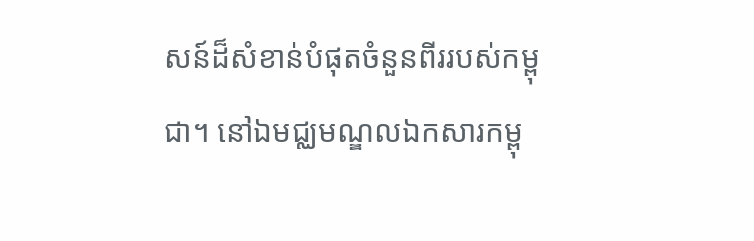សន៍ដ៏សំខាន់បំផុតចំនួនពីររបស់កម្ពុជា។ នៅឯមជ្ឈមណ្ឌលឯកសារកម្ពុ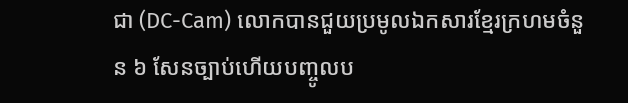ជា (DC-Cam) លោកបានជួយប្រមូលឯកសារខ្មែរក្រហមចំនួន ៦ សែនច្បាប់ហើយបញ្ចូលប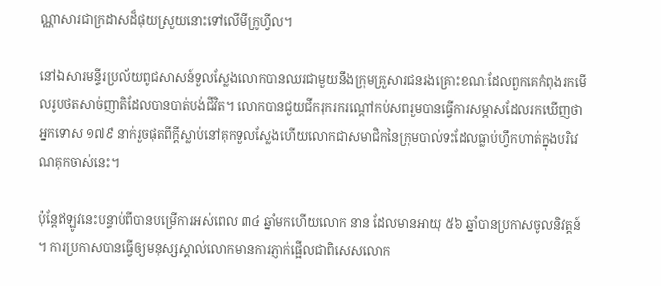ណ្ណាសារជាក្រដាសដ៏ផុយស្រួយនោះទៅលើមីក្រូហ្វីល។

នៅឯសារមន្ទីរប្រល័យពូជសាសន៍ទួលស្លែងលោកបានឈរជាមួយនឹងក្រុមគ្រួសារជនរងគ្រោះខណៈដែលពួកគេកំពុងរកមើលរូបថតសាច់ញាតិដែលបានបាត់បង់ជីវិត។ លោកបានជួយជីករុករករណ្តៅកប់សពរួមបានធ្វើការសម្ភាសដែលរកឃើញថាអ្នកទោស ១៧៩ នាក់រួចផុតពីក្តីស្លាប់នៅគុកទួលស្លែងហើយលោកជាសមាជិកនៃក្រុមបាល់ទះដែលធ្លាប់ហ្វឹកហាត់ក្នុងបរិវេណគុកចាស់នេះ។

ប៉ុន្តែឥឡូវនេះបន្ទាប់ពីបានបម្រើការអស់ពេល ៣៤ ឆ្នាំមកហើយលោក នាន ដែលមានអាយុ ៥៦ ឆ្នាំបានប្រកាសចូលនិវត្តន៍។ ការប្រកាសបានធ្វើឲ្យមនុស្សស្គាល់លោកមានការភ្ញាក់ផ្អើលជាពិសេសលោក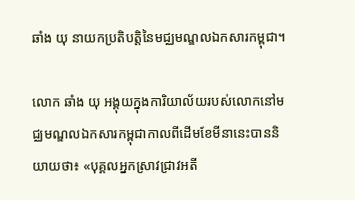ឆាំង យុ នាយកប្រតិបត្តិនៃមជ្ឈមណ្ឌលឯកសារកម្ពុជា។

លោក ឆាំង យុ អង្គុយក្នុងការិយាល័យរបស់លោកនៅមជ្ឈមណ្ឌលឯកសារកម្ពុជាកាលពីដើមខែមីនានេះបាននិយាយថា៖ «បុគ្គលអ្នកស្រាវជ្រាវអតី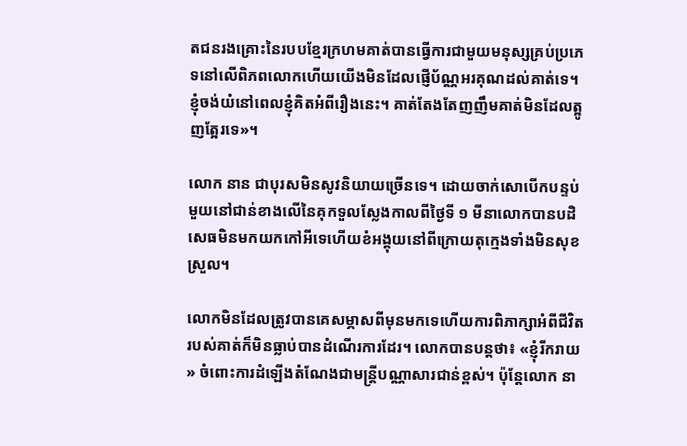តជនរងគ្រោះនៃរបបខ្មែរក្រហមគាត់បានធ្វើការជាមួយមនុស្សគ្រប់ប្រភេទនៅលើពិភពលោកហើយយើងមិនដែលផ្ញើប័ណ្ណអរគុណដល់គាត់ទេ។ ខ្ញុំចង់យំនៅពេលខ្ញុំគិតអំពីរឿងនេះ។ គាត់តែងតែញញឹមគាត់មិនដែលត្អូញត្អែរទេ»។

លោក នាន ជាបុរសមិនសូវនិយាយច្រើនទេ។ ដោយចាក់សោបើកបន្ទប់មួយនៅជាន់ខាងលើនៃគុកទួលស្លែងកាលពីថ្ងៃទី ១ មីនាលោកបានបដិសេធមិនមកយកកៅអីទេហើយខំអង្គុយនៅពីក្រោយតុក្មេងទាំងមិនសុខស្រួល។

លោកមិនដែលត្រូវបានគេសម្ភាសពីមុនមកទេហើយការពិភាក្សាអំពីជីវិតរបស់គាត់ក៏មិនធ្លាប់បានដំណើរការដែរ។ លោកបានបន្តថា៖ «ខ្ញុំរីករាយ» ចំពោះការដំឡើងតំណែងជាមន្រ្តីបណ្ណាសារជាន់ខ្ពស់។ ប៉ុន្តែលោក នា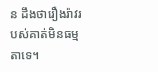ន ដឹងថារឿងរ៉ាវរបស់គាត់មិនធម្មតាទេ។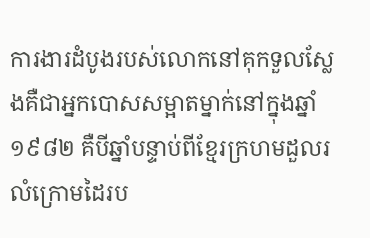ការងារដំបូងរបស់លោកនៅគុកទួលស្លែងគឺជាអ្នកបោសសម្អាតម្នាក់នៅក្នុងឆ្នាំ ១៩៨២ គឺបីឆ្នាំបន្ទាប់ពីខ្មែរក្រហមដួលរលំក្រោមដៃរប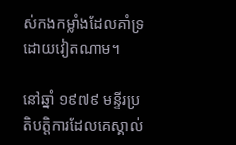ស់កងកម្លាំងដែលគាំទ្រដោយវៀតណាម។

នៅឆ្នាំ ១៩៧៩ មន្ទីរប្រតិបត្តិការដែលគេស្គាល់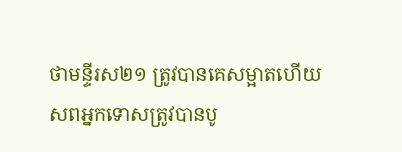ថាមន្ទីរស២១ ត្រូវបានគេសម្អាតហើយសពអ្នកទោសត្រូវបានបូ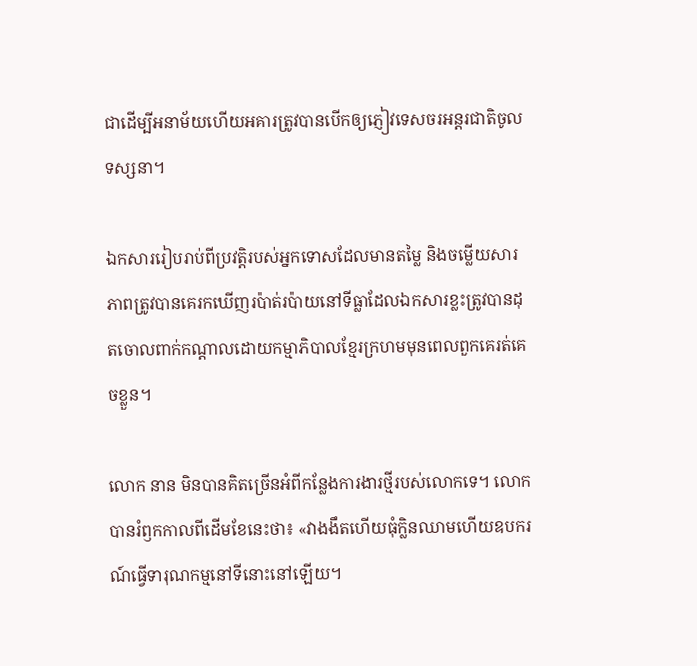ជាដើម្បីអនាម័យហើយអគារត្រូវបានបើកឲ្យភ្ញៀវទេសចរអន្ដរជាតិចូលទស្សនា។

ឯកសាររៀបរាប់ពីប្រវត្តិរបស់អ្នកទោសដែលមានតម្លៃ និងចម្លើយសារភាពត្រូវបានគេរកឃើញរប៉ាត់រប៉ាយនៅទីធ្លាដែលឯកសារខ្លះត្រូវបានដុតចោលពាក់កណ្តាលដោយកម្មាភិបាលខ្មែរក្រហមមុនពេលពួកគេរត់គេចខ្លួន។

លោក នាន មិនបានគិតច្រើនអំពីកន្លែងការងារថ្មីរបស់លោកទេ។ លោកបានរំឭកកាលពីដើមខែនេះថា៖ «វាងងឹតហើយធុំក្លិនឈាមហើយឧបករណ៍ធ្វើទារុណកម្មនៅទីនោះនៅឡើយ។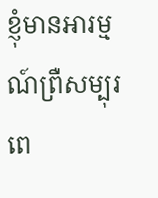ខ្ញុំមានអារម្មណ៍ព្រឺសម្បុរពេ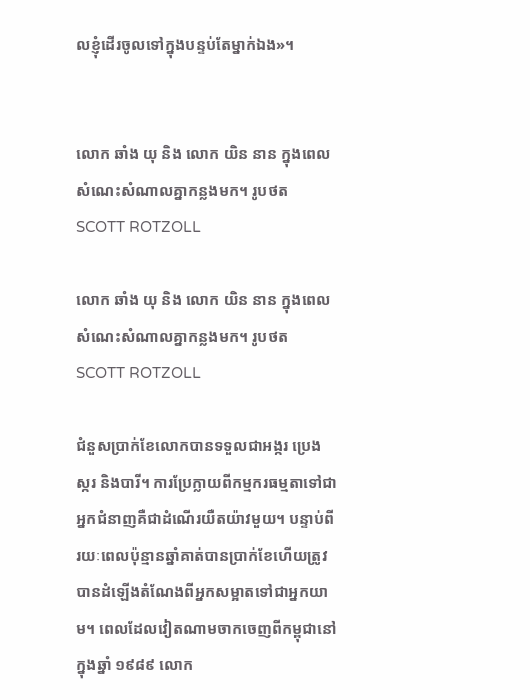លខ្ញុំដើរចូលទៅក្នុងបន្ទប់តែម្នាក់ឯង»។


លោក ឆាំង យុ និង លោក យិន នាន ក្នុងពេលសំណេះសំណាលគ្នាកន្លងមក។ រូបថត SCOTT ROTZOLL

លោក ឆាំង យុ និង លោក យិន នាន ក្នុងពេលសំណេះសំណាលគ្នាកន្លងមក។ រូបថត SCOTT ROTZOLL

ជំនួសប្រាក់ខែលោកបានទទួលជាអង្ករ ប្រេង ស្ករ និងបារី។ ការប្រែក្លាយពីកម្មករធម្មតាទៅជាអ្នកជំនាញគឺជាដំណើរយឺតយ៉ាវមួយ។ បន្ទាប់ពីរយៈពេលប៉ុន្មានឆ្នាំគាត់បានប្រាក់ខែហើយត្រូវបានដំឡើងតំណែងពីអ្នកសម្អាតទៅជាអ្នកយាម។ ពេលដែលវៀតណាមចាកចេញពីកម្ពុជានៅក្នុងឆ្នាំ ១៩៨៩ លោក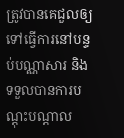ត្រូវបានគេជួលឲ្យទៅធ្វើការនៅបន្ទប់បណ្ណាសារ និងទទួលបានការបណ្តុះបណ្តាល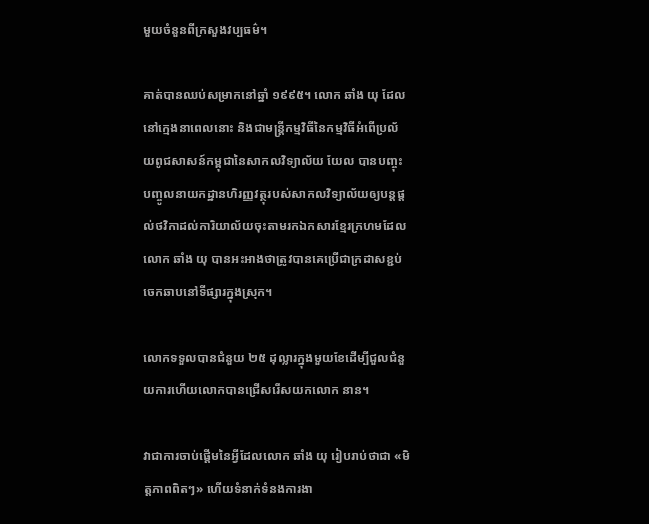មួយចំនួនពីក្រសួងវប្បធម៌។

គាត់បានឈប់សម្រាកនៅឆ្នាំ ១៩៩៥។ លោក ឆាំង យុ ដែលនៅក្មេងនាពេលនោះ និងជាមន្រ្តីកម្មវិធីនៃកម្មវិធីអំពើប្រល័យពូជសាសន៍កម្ពុជានៃសាកលវិទ្យាល័យ យែល បានបញ្ចុះបញ្ចូលនាយកដ្ឋានហិរញ្ញវត្ថុរបស់សាកលវិទ្យាល័យឲ្យបន្តផ្តល់ថវិកាដល់ការិយាល័យចុះតាមរកឯកសារខ្មែរក្រហមដែលលោក ឆាំង យុ បានអះអាងថាត្រូវបានគេប្រើជាក្រដាសខ្ជប់ចេកឆាបនៅទីផ្សារក្នុងស្រុក។

លោកទទួលបានជំនួយ ២៥ ដុល្លារក្នុងមួយខែដើម្បីជួលជំនួយការហើយលោកបានជ្រើសរើសយកលោក នាន។

វាជាការចាប់ផ្តើមនៃអ្វីដែលលោក ឆាំង យុ រៀបរាប់ថាជា «មិត្ដភាពពិតៗ» ហើយទំនាក់ទំនងការងា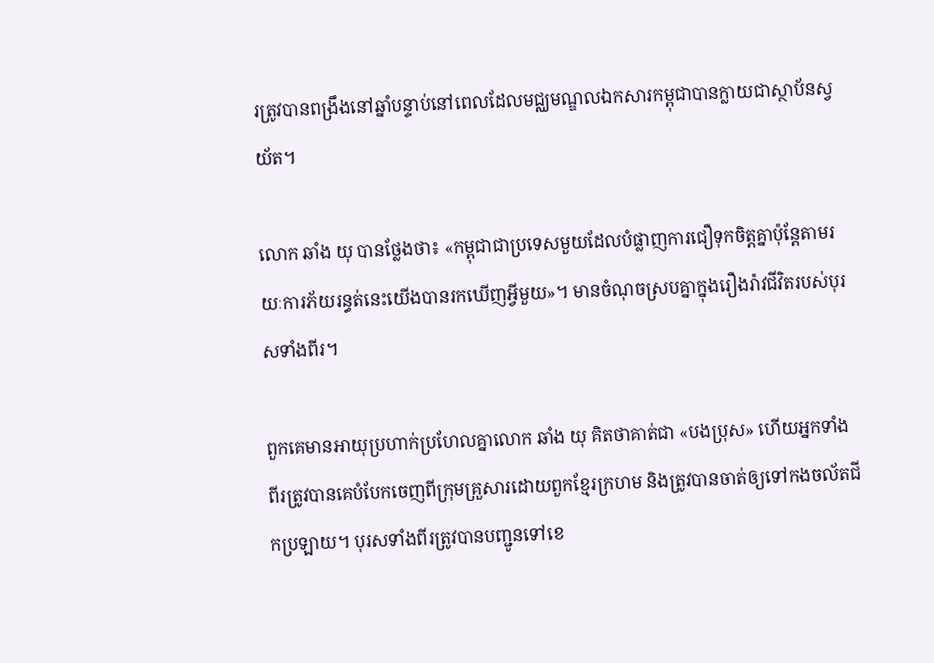រត្រូវបានពង្រឹងនៅឆ្នាំបន្ទាប់នៅពេលដែលមជ្ឈមណ្ឌលឯកសារកម្ពុជាបានក្លាយជាស្ថាប័នស្វយ័ត។

លោក ឆាំង យុ បានថ្លែងថា៖ «កម្ពុជាជាប្រទេសមួយដែលបំផ្លាញការជឿទុកចិត្តគ្នាប៉ុន្តែតាមរយៈការភ័យរន្ធត់នេះយើងបានរកឃើញអ្វីមួយ»។ មានចំណុចស្របគ្នាក្នុងរឿងរ៉ាវជីវិតរបស់បុរសទាំងពីរ។

ពួកគេមានអាយុប្រហាក់ប្រហែលគ្នាលោក ឆាំង យុ គិតថាគាត់ជា «បងប្រុស» ហើយអ្នកទាំងពីរត្រូវបានគេបំបែកចេញពីក្រុមគ្រួសារដោយពួកខ្មែរក្រហម និងត្រូវបានចាត់ឲ្យទៅកងចល័តជីកប្រឡាយ។ បុរសទាំងពីរត្រូវបានបញ្ជូនទៅខេ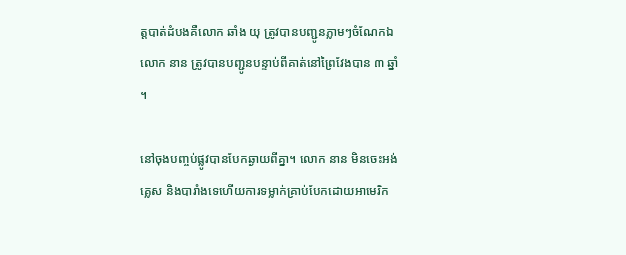ត្តបាត់ដំបងគឺលោក ឆាំង យុ ត្រូវបានបញ្ជូនភ្លាមៗចំណែកឯលោក នាន ត្រូវបានបញ្ជូនបន្ទាប់ពីគាត់នៅព្រៃវែងបាន ៣ ឆ្នាំ។

នៅចុងបញ្ចប់ផ្លូវបានបែកឆ្ងាយពីគ្នា។ លោក នាន មិនចេះអង់គ្លេស និងបារាំងទេហើយការទម្លាក់គ្រាប់បែកដោយអាមេរិក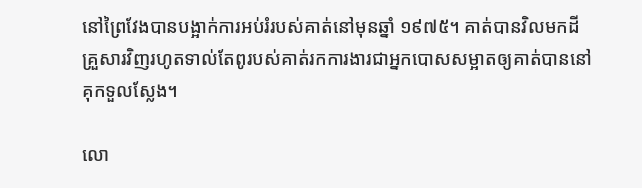នៅព្រៃវែងបានបង្អាក់ការអប់រំរបស់គាត់នៅមុនឆ្នាំ ១៩៧៥។ គាត់បានវិលមកដីគ្រួសារវិញរហូតទាល់តែពូរបស់គាត់រកការងារជាអ្នកបោសសម្អាតឲ្យគាត់បាននៅគុកទួលស្លែង។

លោ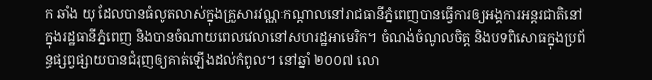ក ឆាំង យុ ដែលបានធំលូតលាស់ក្នុងគ្រួសារវណ្ណៈកណ្តាលនៅរាជធានីភ្នំពេញបានធ្វើការឲ្យអង្គការអន្ដរជាតិនៅក្នុងរដ្ឋធានីភ្នំពេញ និងបានចំណាយពេលវេលានៅសហរដ្ឋអាមេរិក។ ចំណង់ចំណូលចិត្ត និងបទពិសោធក្នុងប្រព័ន្ធផ្សព្វផ្សាយបានជំរុញឲ្យគាត់ឡើងដល់កំពូល។ នៅឆ្នាំ ២០០៧ លោ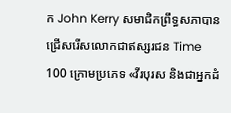ក John Kerry សមាជិកព្រឹទ្ធសភាបានជ្រើសរើសលោកជាឥស្សរជន Time 100 ក្រោមប្រភេទ «វីរបុរស និងជាអ្នកដំ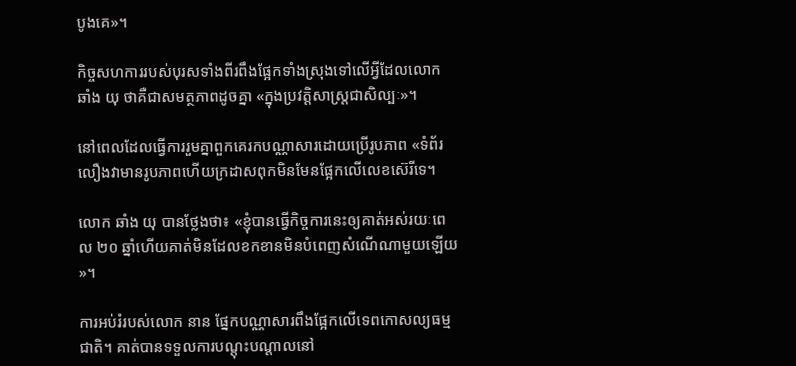បូងគេ»។

កិច្ចសហការរបស់បុរសទាំងពីរពឹងផ្អែកទាំងស្រុងទៅលើអ្វីដែលលោក ឆាំង យុ ថាគឺជាសមត្ថភាពដូចគ្នា «ក្នុងប្រវត្តិសាស្រ្តជាសិល្បៈ»។

នៅពេលដែលធ្វើការរួមគ្នាពួកគេរកបណ្ណាសារដោយប្រើរូបភាព «ទំព័រលឿងវាមានរូបភាពហើយក្រដាសពុកមិនមែនផ្អែកលើលេខស៊េរីទេ។

លោក ឆាំង យុ បានថ្លែងថា៖ «ខ្ញុំបានធ្វើកិច្ចការនេះឲ្យគាត់អស់រយៈពេល ២០ ឆ្នាំហើយគាត់មិនដែលខកខានមិនបំពេញសំណើណាមួយឡើយ»។

ការអប់រំរបស់លោក នាន ផ្នែកបណ្ណាសារពឹងផ្អែកលើទេពកោសល្យធម្មជាតិ។ គាត់បានទទួលការបណ្តុះបណ្តាលនៅ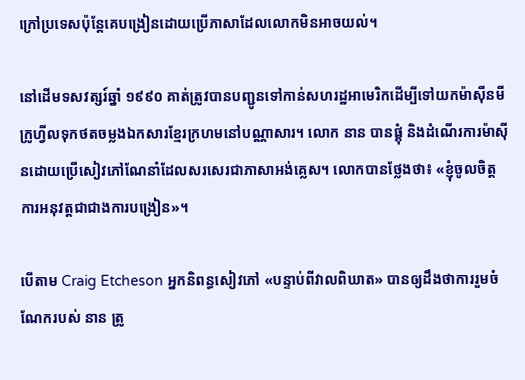ក្រៅប្រទេសប៉ុន្តែគេបង្រៀនដោយប្រើភាសាដែលលោកមិនអាចយល់។

នៅដើមទសវត្សរ៍ឆ្នាំ ១៩៩០ គាត់ត្រូវបានបញ្ជូនទៅកាន់សហរដ្ឋអាមេរិកដើម្បីទៅយកម៉ាស៊ីនមីក្រូហ្វីលទុកថតចម្លងឯកសារខ្មែរក្រហមនៅបណ្ណាសារ។ លោក នាន បានផ្គុំ និងដំណើរការម៉ាស៊ីនដោយប្រើសៀវភៅណែនាំដែលសរសេរជាភាសាអង់គ្លេស។ លោកបានថ្លែងថា៖ «ខ្ញុំចូលចិត្តការអនុវត្តជាជាងការបង្រៀន»។

បើតាម Craig Etcheson អ្នកនិពន្ធសៀវភៅ «បន្ទាប់ពីវាលពិឃាត» បានឲ្យដឹងថាការរួមចំណែករបស់ នាន ត្រូ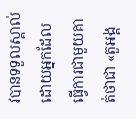វបានទទួលស្គាល់ដោយអ្នកដែលធ្វើការជាមួយគាត់ថាជា «តួអង្គ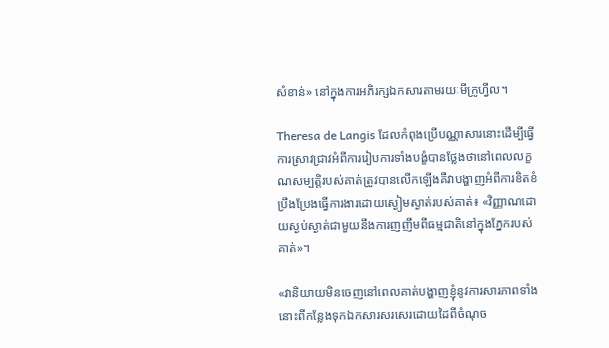សំខាន់» នៅក្នុងការអភិរក្សឯកសារតាមរយៈមីក្រូហ្វីល។

Theresa de Langis ដែលកំពុងប្រើបណ្ណាសារនោះដើម្បីធ្វើការស្រាវជ្រាវអំពីការរៀបការទាំងបង្ខំបានថ្លែងថានៅពេលលក្ខណសម្បត្តិរបស់គាត់ត្រូវបានលើកឡើងគឺវាបង្ហាញអំពីការខិតខំប្រឹងប្រែងធ្វើការងារដោយស្ងៀមស្ងាត់របស់គាត់៖ «វិញ្ញាណដោយស្ងប់ស្ងាត់ជាមួយនឹងការញញឹមពីធម្មជាតិនៅក្នុងភ្នែករបស់គាត់»។

«វានិយាយមិនចេញនៅពេលគាត់បង្ហាញខ្ញុំនូវការសារភាពទាំងនោះពីកន្លែងទុកឯកសារសរសេរដោយដៃពីចំណុច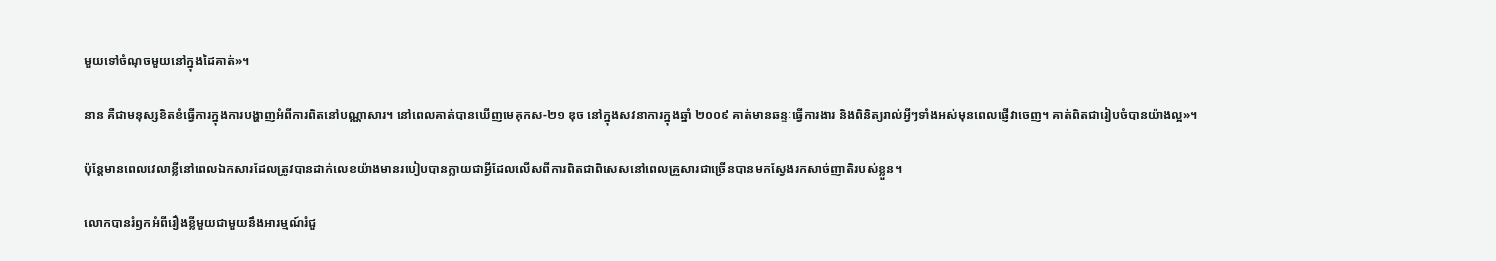មួយទៅចំណុចមួយនៅក្នុងដៃគាត់»។

នាន គឺជាមនុស្សខិតខំធ្វើការក្នុងការបង្ហាញអំពីការពិតនៅបណ្ណាសារ។ នៅពេលគាត់បានឃើញមេគុកស‑២១ ឌុច នៅក្នុងសវនាការក្នុងឆ្នាំ ២០០៩ គាត់មានឆន្ទៈធ្វើការងារ និងពិនិត្យរាល់អ្វីៗទាំងអស់មុនពេលផ្ញើវាចេញ។ គាត់ពិតជារៀបចំបានយ៉ាងល្អ»។

ប៉ុន្តែមានពេលវេលាខ្លីនៅពេលឯកសារដែលត្រូវបានដាក់លេខយ៉ាងមានរបៀបបានក្លាយជាអ្វីដែលលើសពីការពិតជាពិសេសនៅពេលគ្រួសារជាច្រើនបានមកស្វែងរកសាច់ញាតិរបស់ខ្លួន។

លោកបានរំឭកអំពីរឿងខ្លីមួយជាមួយនឹងអារម្មណ៍រំជួ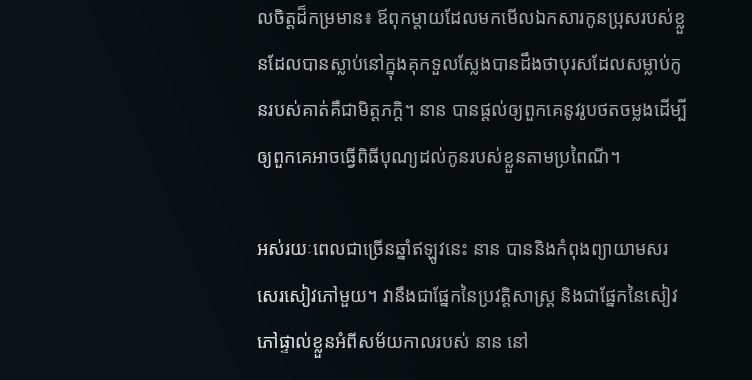លចិត្តដ៏កម្រមាន៖ ឪពុកម្តាយដែលមកមើលឯកសារកូនប្រុសរបស់ខ្លួនដែលបានស្លាប់នៅក្នុងគុកទួលស្លែងបានដឹងថាបុរសដែលសម្លាប់កូនរបស់គាត់គឺជាមិត្តភក្តិ។ នាន បានផ្តល់ឲ្យពួកគេនូវរូបថតចម្លងដើម្បីឲ្យពួកគេអាចធ្វើពិធីបុណ្យដល់កូនរបស់ខ្លួនតាមប្រពៃណី។

អស់រយៈពេលជាច្រើនឆ្នាំឥឡូវនេះ នាន បាននិងកំពុងព្យាយាមសរសេរសៀវភៅមួយ។ វានឹងជាផ្នែកនៃប្រវត្តិសាស្រ្ត និងជាផ្នែកនៃសៀវភៅផ្ទាល់ខ្លួនអំពីសម័យកាលរបស់ នាន នៅ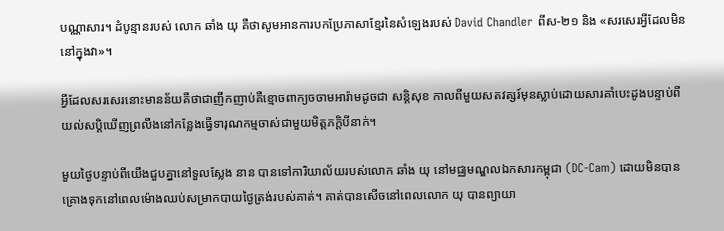បណ្ណាសារ។ ដំបូន្មានរបស់ លោក ឆាំង យុ គឺថាសូមអានការបកប្រែភាសាខ្មែរនៃសំឡេងរបស់ David Chandler ពីស‑២១ និង «សរសេរអ្វីដែលមិននៅក្នុងវា»។

អ្វីដែលសរសេរនោះមានន័យគឺថាជាញឹកញាប់គឺខ្មោចពាក្យចចាមអារ៉ាមដូចជា សន្តិសុខ កាលពីមួយសតវត្សរ៍មុនស្លាប់ដោយសារគាំបេះដូងបន្ទាប់ពីយល់សប្តិឃើញព្រលឹងនៅកន្លែងធ្វើទារុណកម្មចាស់ជាមួយមិត្តភក្តិបីនាក់។

មួយថ្ងៃបន្ទាប់ពីយើងជួបគ្នានៅទួលស្លែង នាន បានទៅការិយាល័យរបស់លោក ឆាំង យុ នៅមជ្ឈមណ្ឌលឯកសារកម្ពុជា (DC-Cam) ដោយមិនបានគ្រោងទុកនៅពេលម៉ោងឈប់សម្រាកបាយថ្ងៃត្រង់របស់គាត់។ គាត់បានសើចនៅពេលលោក យុ បានព្យាយា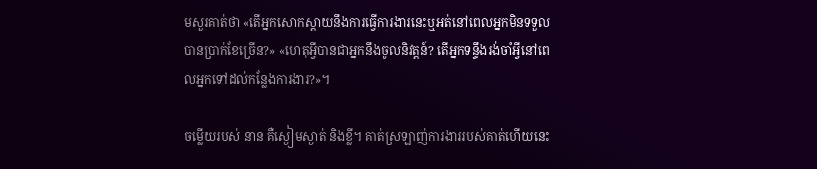មសួរគាត់ថា «តើអ្នកសោកស្តាយនឹងការធ្វើការងារនេះឬអត់នៅពេលអ្នកមិនទទួលបានប្រាក់ខែច្រើន?» «ហេតុអ្វីបានជាអ្នកនឹងចូលនិវត្តន៍? តើអ្នកទន្ទឹងរង់ចាំអ្វីនៅពេលអ្នកទៅដល់កន្លែងការងារ?»។

ចម្លើយរបស់ នាន គឺស្ងៀមស្ងាត់ និងខ្លី។ គាត់ស្រឡាញ់ការងាររបស់គាត់ហើយនេះ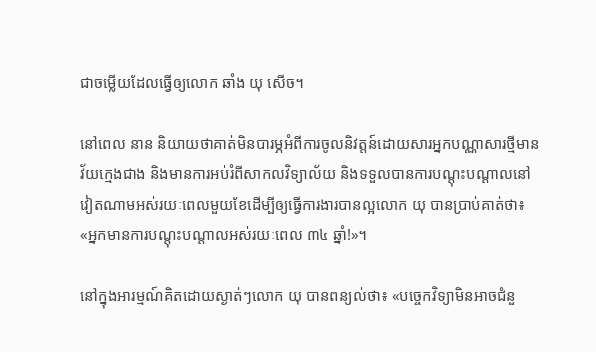ជាចម្លើយដែលធ្វើឲ្យលោក ឆាំង យុ សើច។

នៅពេល នាន និយាយថាគាត់មិនបារម្ភអំពីការចូលនិវត្តន៍ដោយសារអ្នកបណ្ណាសារថ្មីមានវ័យក្មេងជាង និងមានការអប់រំពីសាកលវិទ្យាល័យ និងទទួលបានការបណ្តុះបណ្តាលនៅវៀតណាមអស់រយៈពេលមួយខែដើម្បីឲ្យធ្វើការងារបានល្អលោក យុ បានប្រាប់គាត់ថា៖ «អ្នកមានការបណ្តុះបណ្តាលអស់រយៈពេល ៣៤ ឆ្នាំ!»។

នៅក្នុងអារម្មណ៍គិតដោយស្ងាត់ៗលោក យុ បានពន្យល់ថា៖ «បច្ចេកវិទ្យាមិនអាចជំនួ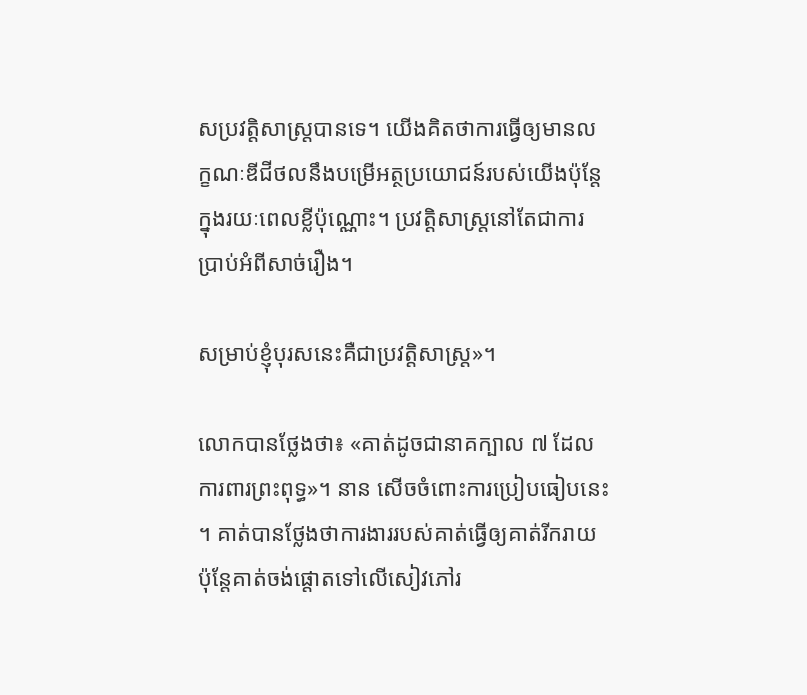សប្រវត្តិសាស្រ្តបានទេ។ យើងគិតថាការធ្វើឲ្យមានលក្ខណៈឌីជីថលនឹងបម្រើអត្ថប្រយោជន៍របស់យើងប៉ុន្តែក្នុងរយៈពេលខ្លីប៉ុណ្ណោះ។ ប្រវត្តិសាស្រ្តនៅតែជាការប្រាប់អំពីសាច់រឿង។

សម្រាប់ខ្ញុំបុរសនេះគឺជាប្រវត្តិសាស្រ្ត»។

លោកបានថ្លែងថា៖ «គាត់ដូចជានាគក្បាល ៧ ដែលការពារព្រះពុទ្ធ»។ នាន សើចចំពោះការប្រៀបធៀបនេះ។ គាត់បានថ្លែងថាការងាររបស់គាត់ធ្វើឲ្យគាត់រីករាយប៉ុន្តែគាត់ចង់ផ្តោតទៅលើសៀវភៅរ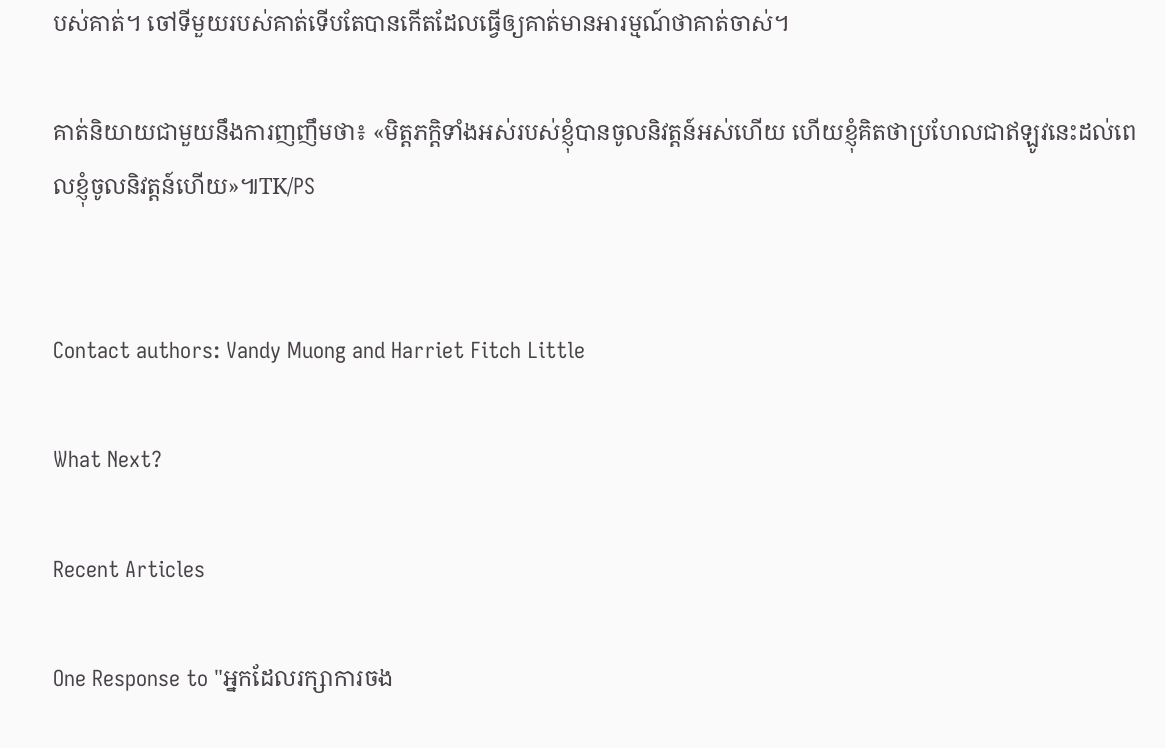បស់គាត់។ ចៅទីមួយរបស់គាត់ទើបតែបានកើតដែលធ្វើឲ្យគាត់មានអារម្មណ៍ថាគាត់ចាស់។

គាត់និយាយជាមួយនឹងការញញឹមថា៖ «មិត្តភក្តិទាំងអស់របស់ខ្ញុំបានចូលនិវត្តន៍អស់ហើយ ហើយខ្ញុំគិតថាប្រហែលជាឥឡូវនេះដល់ពេលខ្ញុំចូលនិវត្តន៍ហើយ»៕TK/PS


Contact authors: Vandy Muong and Harriet Fitch Little

What Next?

Recent Articles

One Response to "អ្នកដែលរក្សាការចង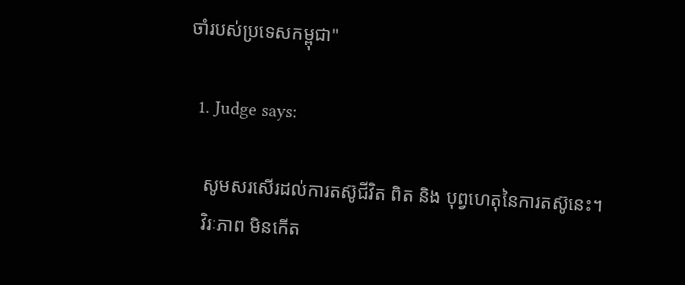ចាំរបស់ប្រទេសកម្ពុជា"

  1. Judge says:

    សូមសរសើរដល់ការតស៊ូជីវិត ពិត និង បុព្វហេតុនៃការតស៊ូនេះ។
    វិរៈភាព មិនកើត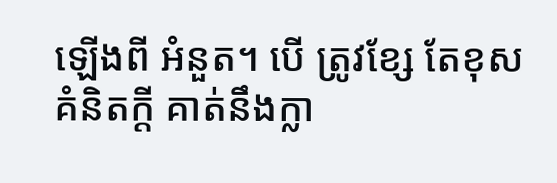ឡើងពី អំនួត។ បើ ត្រូវខ្សែ តែខុសគំនិតក្តី គាត់នឹងក្លា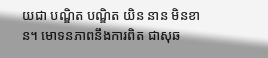យជា បណ្ឌិត បណ្ឌិត យិន នាន មិនខាន។ មោទនភាពនឹងការពិត ជាសុឆ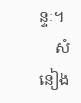ន្ទៈ។
    សំនៀង